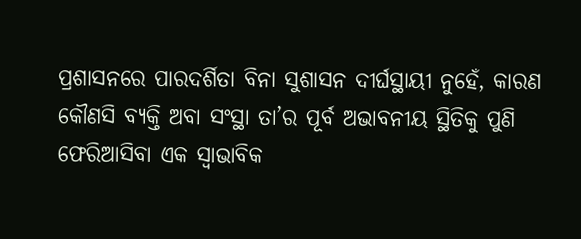ପ୍ରଶାସନରେ ପାରଦର୍ଶିତା ବିନା ସୁଶାସନ ଦୀର୍ଘସ୍ଥାୟୀ ନୁହେଁ, କାରଣ କୌଣସି ବ୍ୟକ୍ତି ଅବା ସଂସ୍ଥା ତା’ର ପୂର୍ବ ଅଭାବନୀୟ ସ୍ଥିତିକୁ ପୁଣି ଫେରିଆସିବା ଏକ ସ୍ବାଭାବିକ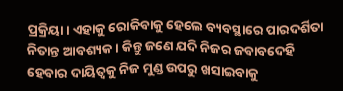ପ୍ରକ୍ରିୟା। ଏହାକୁ ରୋକିବାକୁ ହେଲେ ବ୍ୟବସ୍ଥାରେ ପାରଦର୍ଶିତା ନିତାନ୍ତ ଆବଶ୍ୟକ। କିନ୍ତୁ ଜଣେ ଯଦି ନିଜର ଜବାବଦେହି ହେବାର ଦାୟିତ୍ୱକୁ ନିଜ ମୁଣ୍ଡ ଉପରୁ ଖସାଇବାକୁ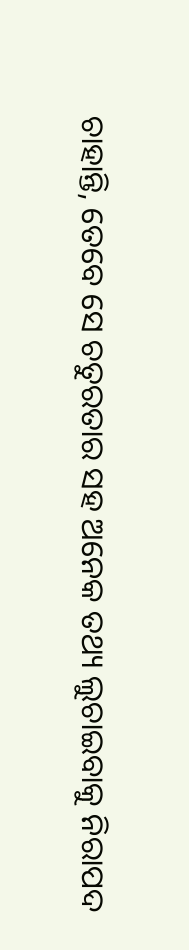ଚାହାନ୍ତି, ତେବେ ସେ ଚତୁରତାର ସହ ଅନେକ ତଥ୍ୟ ଲୁଚାଇବାକୁ ନିରାପଦ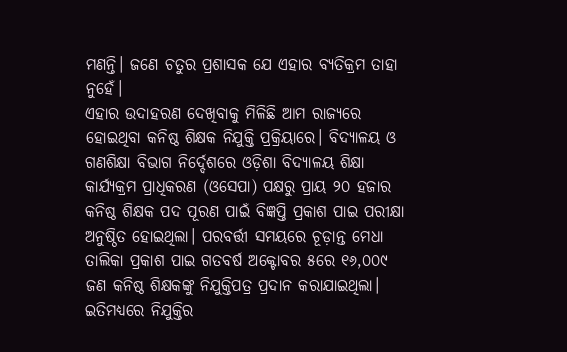ମଣନ୍ତି। ଜଣେ ଚତୁର ପ୍ରଶାସକ ଯେ ଏହାର ବ୍ୟତିକ୍ରମ ତାହା ନୁହେଁ।
ଏହାର ଉଦାହରଣ ଦେଖିବାକୁ ମିଳିଛି ଆମ ରାଜ୍ୟରେ ହୋଇଥିବା କନିଷ୍ଠ ଶିକ୍ଷକ ନିଯୁକ୍ତି ପ୍ରକ୍ରିୟାରେ। ବିଦ୍ୟାଳୟ ଓ ଗଣଶିକ୍ଷା ବିଭାଗ ନିର୍ଦ୍ଦେଶରେ ଓଡ଼ିଶା ବିଦ୍ୟାଳୟ ଶିକ୍ଷା କାର୍ଯ୍ୟକ୍ରମ ପ୍ରାଧିକରଣ (ଓସେପା) ପକ୍ଷରୁ ପ୍ରାୟ ୨୦ ହଜାର କନିଷ୍ଠ ଶିକ୍ଷକ ପଦ ପୂରଣ ପାଇଁ ବିଜ୍ଞପ୍ତି ପ୍ରକାଶ ପାଇ ପରୀକ୍ଷା ଅନୁଷ୍ଠିତ ହୋଇଥିଲା। ପରବର୍ତ୍ତୀ ସମୟରେ ଚୂଡ଼ାନ୍ତ ମେଧା ତାଲିକା ପ୍ରକାଶ ପାଇ ଗତବର୍ଷ ଅକ୍ଟୋବର ୫ରେ ୧୬,୦୦୯ ଜଣ କନିଷ୍ଠ ଶିକ୍ଷକଙ୍କୁ ନିଯୁକ୍ତିପତ୍ର ପ୍ରଦାନ କରାଯାଇଥିଲା। ଇତିମଧ୍ୟରେ ନିଯୁକ୍ତିର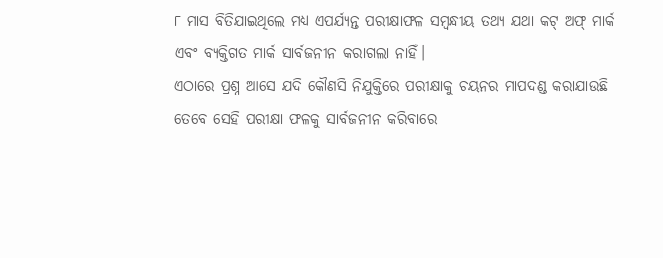୮ ମାସ ବିତିଯାଇଥିଲେ ମଧ୍ୟ ଏପର୍ଯ୍ୟନ୍ତ ପରୀକ୍ଷାଫଳ ସମ୍ବନ୍ଧୀୟ ତଥ୍ୟ ଯଥା କଟ୍ ଅଫ୍ ମାର୍କ ଏବଂ ବ୍ୟକ୍ତିଗତ ମାର୍କ ସାର୍ବଜନୀନ କରାଗଲା ନାହିଁ।
ଏଠାରେ ପ୍ରଶ୍ନ ଆସେ ଯଦି କୌଣସି ନିଯୁକ୍ତିରେ ପରୀକ୍ଷାକୁ ଚୟନର ମାପଦଣ୍ଡ କରାଯାଉଛି ତେବେ ସେହି ପରୀକ୍ଷା ଫଳକୁ ସାର୍ବଜନୀନ କରିବାରେ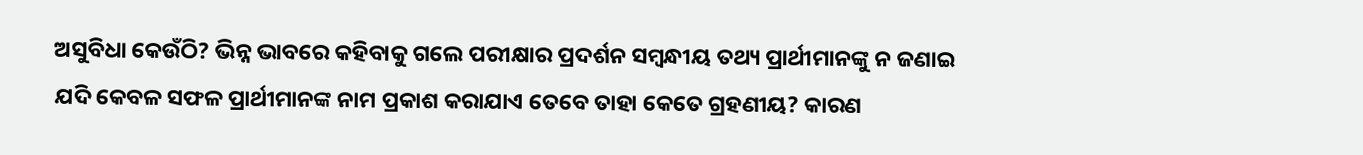ଅସୁବିଧା କେଉଁଠି? ଭିନ୍ନ ଭାବରେ କହିବାକୁ ଗଲେ ପରୀକ୍ଷାର ପ୍ରଦର୍ଶନ ସମ୍ବନ୍ଧୀୟ ତଥ୍ୟ ପ୍ରାର୍ଥୀମାନଙ୍କୁ ନ ଜଣାଇ ଯଦି କେବଳ ସଫଳ ପ୍ରାର୍ଥୀମାନଙ୍କ ନାମ ପ୍ରକାଶ କରାଯାଏ ତେବେ ତାହା କେତେ ଗ୍ରହଣୀୟ? କାରଣ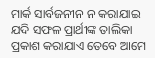ମାର୍କ ସାର୍ବଜନୀନ ନ କରାଯାଇ ଯଦି ସଫଳ ପ୍ରାର୍ଥୀଙ୍କ ତାଲିକା ପ୍ରକାଶ କରାଯାଏ ତେବେ ଆମେ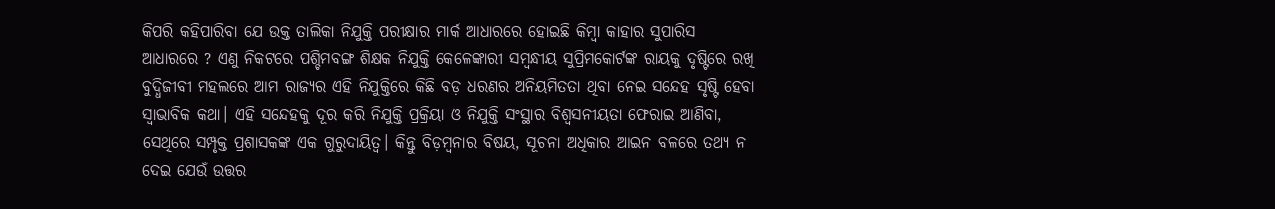କିପରି କହିପାରିବା ଯେ ଉକ୍ତ ତାଲିକା ନିଯୁକ୍ତି ପରୀକ୍ଷାର ମାର୍କ ଆଧାରରେ ହୋଇଛି କିମ୍ବା କାହାର ସୁପାରିସ ଆଧାରରେ ? ଏଣୁ ନିକଟରେ ପଶ୍ଚିମବଙ୍ଗ ଶିକ୍ଷକ ନିଯୁକ୍ତି କେଳେଙ୍କାରୀ ସମ୍ବନ୍ଧୀୟ ସୁପ୍ରିମକୋର୍ଟଙ୍କ ରାୟକୁ ଦୃଷ୍ଟିରେ ରଖି ବୁଦ୍ଧିଜୀବୀ ମହଲରେ ଆମ ରାଜ୍ୟର ଏହି ନିଯୁକ୍ତିରେ କିଛି ବଡ଼ ଧରଣର ଅନିୟମିତତା ଥିବା ନେଇ ସନ୍ଦେହ ସୃଷ୍ଟି ହେବା ସ୍ବାଭାବିକ କଥା। ଏହି ସନ୍ଦେହକୁ ଦୂର କରି ନିଯୁକ୍ତି ପ୍ରକ୍ରିୟା ଓ ନିଯୁକ୍ତି ସଂସ୍ଥାର ବିଶ୍ୱସନୀୟତା ଫେରାଇ ଆଣିବା, ସେଥିରେ ସମ୍ପୃକ୍ତ ପ୍ରଶାସକଙ୍କ ଏକ ଗୁରୁଦାୟିତ୍ୱ। କିନ୍ତୁ ବିଡ଼ମ୍ବନାର ବିଷୟ, ସୂଚନା ଅଧିକାର ଆଇନ ବଳରେ ତଥ୍ୟ ନ ଦେଇ ଯେଉଁ ଉତ୍ତର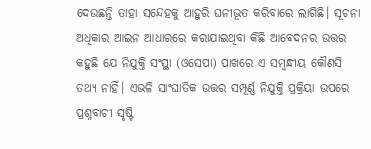ଦେଉଛନ୍ତି ତାହା ସନ୍ଦେହକୁ ଆହୁରି ଘନୀଭୂତ କରିବାରେ ଲାଗିଛି। ସୂଚନା ଅଧିକାର ଆଇନ ଆଧାରରେ କରାଯାଇଥିବା କିଛି ଆବେଦନର ଉତ୍ତର କହୁଛି ଯେ ନିଯୁକ୍ତି ସଂସ୍ଥା (ଓସେପା) ପାଖରେ ଏ ସମ୍ବନ୍ଧୀୟ କୌଣସି ତଥ୍ୟ ନାହିଁ। ଏଭଳି ସାଂଘାତିକ ଉତ୍ତର ସମ୍ପୂର୍ଣ୍ଣ ନିଯୁକ୍ତି ପ୍ରକ୍ରିୟା ଉପରେ ପ୍ରଶ୍ନବାଚୀ ସୃଷ୍ଟି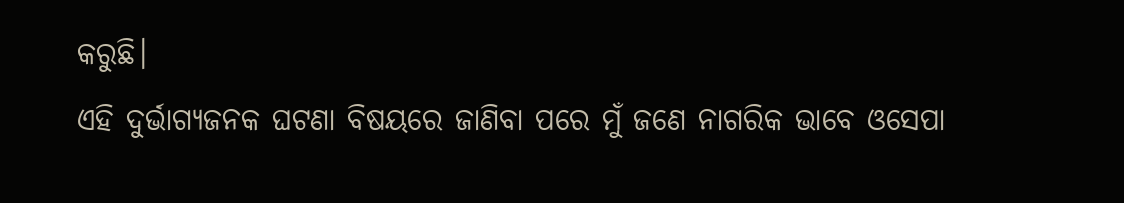କରୁଛି।
ଏହି ଦୁର୍ଭାଗ୍ୟଜନକ ଘଟଣା ବିଷୟରେ ଜାଣିବା ପରେ ମୁଁ ଜଣେ ନାଗରିକ ଭାବେ ଓସେପା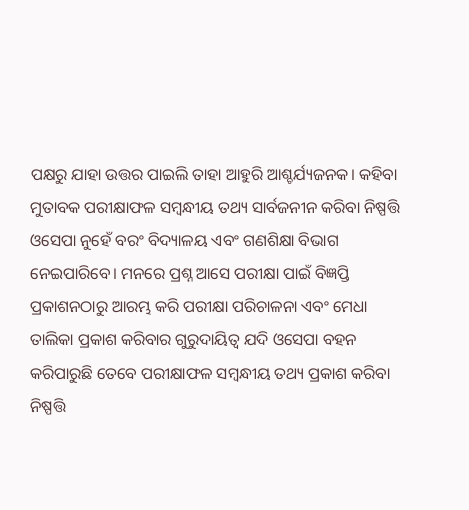ପକ୍ଷରୁ ଯାହା ଉତ୍ତର ପାଇଲି ତାହା ଆହୁରି ଆଶ୍ଚର୍ଯ୍ୟଜନକ। କହିବା ମୁତାବକ ପରୀକ୍ଷାଫଳ ସମ୍ବନ୍ଧୀୟ ତଥ୍ୟ ସାର୍ବଜନୀନ କରିବା ନିଷ୍ପତ୍ତି ଓସେପା ନୁହେଁ ବରଂ ବିଦ୍ୟାଳୟ ଏବଂ ଗଣଶିକ୍ଷା ବିଭାଗ ନେଇପାରିବେ। ମନରେ ପ୍ରଶ୍ନ ଆସେ ପରୀକ୍ଷା ପାଇଁ ବିଜ୍ଞପ୍ତି ପ୍ରକାଶନଠାରୁ ଆରମ୍ଭ କରି ପରୀକ୍ଷା ପରିଚାଳନା ଏବଂ ମେଧା ତାଲିକା ପ୍ରକାଶ କରିବାର ଗୁରୁଦାୟିତ୍ୱ ଯଦି ଓସେପା ବହନ କରିପାରୁଛି ତେବେ ପରୀକ୍ଷାଫଳ ସମ୍ବନ୍ଧୀୟ ତଥ୍ୟ ପ୍ରକାଶ କରିବା ନିଷ୍ପତ୍ତି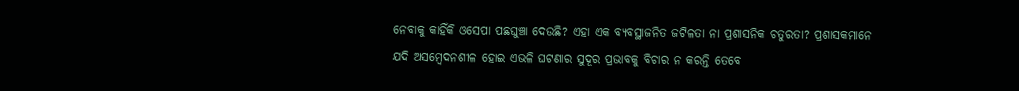ନେବାକୁ କାହିଁକି ଓସେପା ପଛଘୁଞ୍ଚା ଦେଉଛି? ଏହା ଏକ ବ୍ୟବସ୍ଥାଜନିତ ଜଟିଳତା ନା ପ୍ରଶାସନିକ ଚତୁରତା? ପ୍ରଶାସକମାନେ ଯଦି ଅସମ୍ବେଦନଶୀଳ ହୋଇ ଏଭଳି ଘଟଣାର ସୁଦୂର ପ୍ରଭାବକୁ ବିଚାର ନ କରନ୍ତି ତେବେ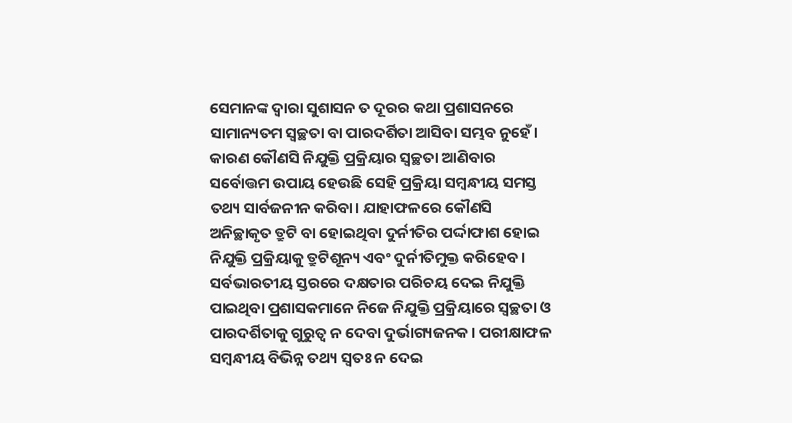ସେମାନଙ୍କ ଦ୍ୱାରା ସୁଶାସନ ତ ଦୂରର କଥା ପ୍ରଶାସନରେ ସାମାନ୍ୟତମ ସ୍ବଚ୍ଛତା ବା ପାରଦର୍ଶିତା ଆସିବା ସମ୍ଭବ ନୁହେଁ। କାରଣ କୌଣସି ନିଯୁକ୍ତି ପ୍ରକ୍ରିୟାର ସ୍ବଚ୍ଛତା ଆଣିବାର ସର୍ବୋତ୍ତମ ଉପାୟ ହେଉଛି ସେହି ପ୍ରକ୍ରିୟା ସମ୍ବନ୍ଧୀୟ ସମସ୍ତ ତଥ୍ୟ ସାର୍ବଜନୀନ କରିବା। ଯାହାଫଳରେ କୌଣସି ଅନିଚ୍ଛାକୃତ ତ୍ରୁଟି ବା ହୋଇଥିବା ଦୁର୍ନୀତିର ପର୍ଦ୍ଦାଫାଶ ହୋଇ ନିଯୁକ୍ତି ପ୍ରକ୍ରିୟାକୁ ତ୍ରୁଟିଶୂନ୍ୟ ଏବଂ ଦୁର୍ନୀତିମୁକ୍ତ କରିହେବ।
ସର୍ବଭାରତୀୟ ସ୍ତରରେ ଦକ୍ଷତାର ପରିଚୟ ଦେଇ ନିଯୁକ୍ତି ପାଇଥିବା ପ୍ରଶାସକମାନେ ନିଜେ ନିଯୁକ୍ତି ପ୍ରକ୍ରିୟାରେ ସ୍ବଚ୍ଛତା ଓ ପାରଦର୍ଶିତାକୁ ଗୁରୁତ୍ୱ ନ ଦେବା ଦୁର୍ଭାଗ୍ୟଜନକ। ପରୀକ୍ଷାଫଳ ସମ୍ବନ୍ଧୀୟ ବିଭିନ୍ନ ତଥ୍ୟ ସ୍ବତଃ ନ ଦେଇ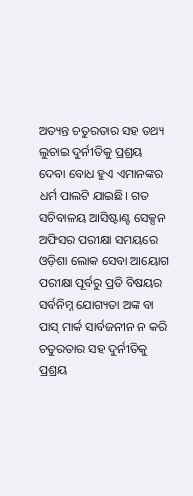ଅତ୍ୟନ୍ତ ଚତୁରତାର ସହ ତଥ୍ୟ ଲୁଚାଇ ଦୁର୍ନୀତିକୁ ପ୍ରଶ୍ରୟ ଦେବା ବୋଧ ହୁଏ ଏମାନଙ୍କର ଧର୍ମ ପାଲଟି ଯାଇଛି। ଗତ ସଚିବାଳୟ ଆସିଷ୍ଟାଣ୍ଟ ସେକ୍ସନ ଅଫିସର ପରୀକ୍ଷା ସମୟରେ ଓଡ଼ିଶା ଲୋକ ସେବା ଆୟୋଗ ପରୀକ୍ଷା ପୂର୍ବରୁ ପ୍ରତି ବିଷୟର ସର୍ବନିମ୍ନ ଯୋଗ୍ୟତା ଅଙ୍କ ବା ପାସ୍ ମାର୍କ ସାର୍ବଜନୀନ ନ କରି ଚତୁରତାର ସହ ଦୁର୍ନୀତିକୁ ପ୍ରଶ୍ରୟ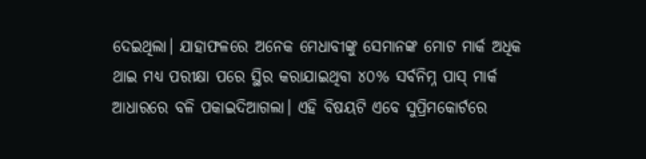ଦେଇଥିଲା। ଯାହାଫଳରେ ଅନେକ ମେଧାବୀଙ୍କୁ ସେମାନଙ୍କ ମୋଟ ମାର୍କ ଅଧିକ ଥାଇ ମଧ୍ୟ ପରୀକ୍ଷା ପରେ ସ୍ଥିର କରାଯାଇଥିବା ୪୦% ସର୍ବନିମ୍ନ ପାସ୍ ମାର୍କ ଆଧାରରେ ବଳି ପକାଇଦିଆଗଲା। ଏହି ବିଷୟଟି ଏବେ ସୁପ୍ରିମକୋର୍ଟରେ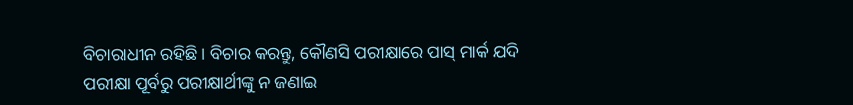ବିଚାରାଧୀନ ରହିଛି। ବିଚାର କରନ୍ତୁ, କୌଣସି ପରୀକ୍ଷାରେ ପାସ୍ ମାର୍କ ଯଦି ପରୀକ୍ଷା ପୂର୍ବରୁ ପରୀକ୍ଷାର୍ଥୀଙ୍କୁ ନ ଜଣାଇ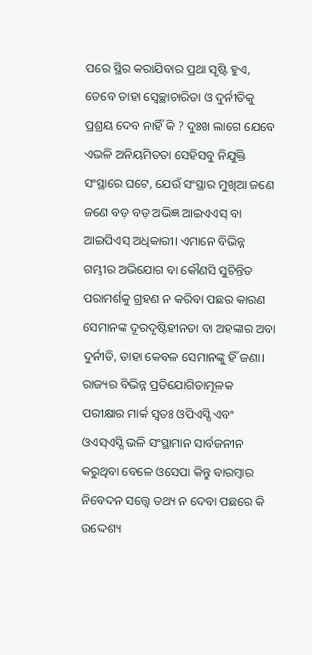ପରେ ସ୍ଥିର କରାଯିବାର ପ୍ରଥା ସୃଷ୍ଟି ହୁଏ, ତେବେ ତାହା ସ୍ବେଚ୍ଛାଚାରିତା ଓ ଦୁର୍ନୀତିକୁ ପ୍ରଶ୍ରୟ ଦେବ ନାହିଁ କି ? ଦୁଃଖ ଲାଗେ ଯେବେ ଏଭଳି ଅନିୟମିତତା ସେହିସବୁ ନିଯୁକ୍ତି ସଂସ୍ଥାରେ ଘଟେ, ଯେଉଁ ସଂସ୍ଥାର ମୁଖିଆ ଜଣେ ଜଣେ ବଡ଼ ବଡ଼ ଅଭିଜ୍ଞ ଆଇଏଏସ୍ ବା ଆଇପିଏସ୍ ଅଧିକାରୀ। ଏମାନେ ବିଭିନ୍ନ ଗମ୍ଭୀର ଅଭିଯୋଗ ବା କୌଣସି ସୁଚିନ୍ତିତ ପରାମର୍ଶକୁ ଗ୍ରହଣ ନ କରିବା ପଛର କାରଣ ସେମାନଙ୍କ ଦୂରଦୃଷ୍ଟିହୀନତା ବା ଅହଙ୍କାର ଅବା ଦୁର୍ନୀତି, ତାହା କେବଳ ସେମାନଙ୍କୁ ହିଁ ଜଣା।
ରାଜ୍ୟର ବିଭିନ୍ନ ପ୍ରତିଯୋଗିତାମୂଳକ ପରୀକ୍ଷାର ମାର୍କ ସ୍ବତଃ ଓପିଏସ୍ସି ଏବଂ ଓଏସ୍ଏସ୍ସି ଭଳି ସଂସ୍ଥାମାନ ସାର୍ବଜନୀନ କରୁଥିବା ବେଳେ ଓସେପା କିନ୍ତୁ ବାରମ୍ବାର ନିବେଦନ ସତ୍ତ୍ୱେ ତଥ୍ୟ ନ ଦେବା ପଛରେ କି ଉଦ୍ଦେଶ୍ୟ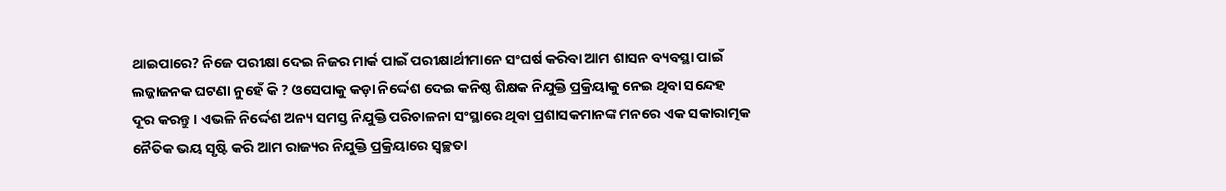ଥାଇପାରେ? ନିଜେ ପରୀକ୍ଷା ଦେଇ ନିଜର ମାର୍କ ପାଇଁ ପରୀକ୍ଷାର୍ଥୀମାନେ ସଂଘର୍ଷ କରିବା ଆମ ଶାସନ ବ୍ୟବସ୍ଥା ପାଇଁ ଲଜ୍ଜାଜନକ ଘଟଣା ନୁହେଁ କି ? ଓସେପାକୁ କଡ଼ା ନିର୍ଦ୍ଦେଶ ଦେଇ କନିଷ୍ଠ ଶିକ୍ଷକ ନିଯୁକ୍ତି ପ୍ରକ୍ରିୟାକୁ ନେଇ ଥିବା ସନ୍ଦେହ ଦୂର କରନ୍ତୁ। ଏଭଳି ନିର୍ଦ୍ଦେଶ ଅନ୍ୟ ସମସ୍ତ ନିଯୁକ୍ତି ପରିଚାଳନା ସଂସ୍ଥାରେ ଥିବା ପ୍ରଶାସକମାନଙ୍କ ମନରେ ଏକ ସକାରାତ୍ମକ ନୈତିକ ଭୟ ସୃଷ୍ଟି କରି ଆମ ରାଜ୍ୟର ନିଯୁକ୍ତି ପ୍ରକ୍ରିୟାରେ ସ୍ବଚ୍ଛତା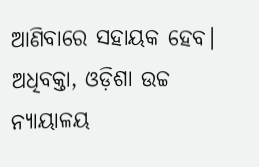ଆଣିବାରେ ସହାୟକ ହେବ।
ଅଧିବକ୍ତା, ଓଡ଼ିଶା ଉଚ୍ଚ ନ୍ୟାୟାଳୟ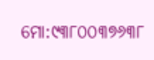ମୋ:୯୩୮୦୦୩୭୬୩୮